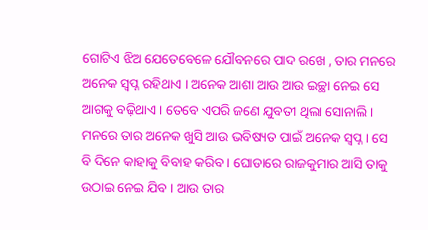ଗୋଟିଏ ଝିଅ ଯେତେବେଳେ ଯୌବନରେ ପାଦ ରଖେ , ତାର ମନରେ ଅନେକ ସ୍ବପ୍ନ ରହିଥାଏ । ଅନେକ ଆଶା ଆଉ ଆଉ ଇଚ୍ଛା ନେଇ ସେ ଆଗକୁ ବଢ଼ିଥାଏ । ତେବେ ଏପରି ଜଣେ ଯୁବତୀ ଥିଲା ସୋନାଲି । ମନରେ ତାର ଅନେକ ଖୁସି ଆଉ ଭବିଷ୍ୟତ ପାଇଁ ଅନେକ ସ୍ବପ୍ନ । ସେ ବି ଦିନେ କାହାକୁ ବିବାହ କରିବ । ଘୋଡାରେ ରାଜକୁମାର ଆସି ତାକୁ ଉଠାଇ ନେଇ ଯିବ । ଆଉ ତାର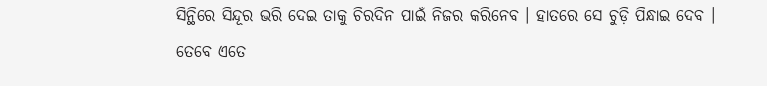ସିନ୍ଥିରେ ସିନ୍ଦୂର ଭରି ଦେଇ ତାକୁ ଚିରଦିନ ପାଇଁ ନିଜର କରିନେବ । ହାତରେ ସେ ଚୁଡ଼ି ପିନ୍ଧାଇ ଦେବ ।
ତେବେ ଏତେ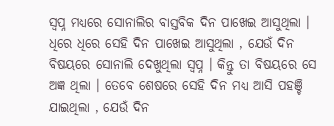ସ୍ବପ୍ନ ମଧ୍ୟରେ ସୋନାଲିର ବାସ୍ତବିକ ଦିନ ପାଖେଇ ଆସୁଥିଲା । ଧିରେ ଧିରେ ସେହି ଦିନ ପାଖେଇ ଆସୁଥିଲା , ଯେଉଁ ଦିନ ବିଷୟରେ ସୋନାଲି ଦେଖୁଥିଲା ସ୍ବପ୍ନ । କିନ୍ତୁ ତା ବିଷୟରେ ସେ ଅଜ୍ଞ ଥିଲା । ତେବେ ଶେଷରେ ସେହି ଦିନ ମଧ୍ୟ ଆସି ପହଞ୍ଚି ଯାଇଥିଲା , ଯେଉଁ ଦିନ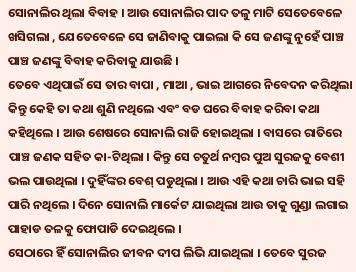ସୋନାଲିର ଥିଲା ବିବାହ । ଆଉ ସୋନାଲିର ପାଦ ତଳୁ ମାଟି ସେତେବେଳେ ଖସିଗଲା , ଯେତେବେଳେ ସେ ଜାଣିବାକୁ ପାଇଲା କି ସେ ଜଣଙ୍କୁ ନୁହେଁ ପାଞ୍ଚ ପାଞ୍ଚ ଜଣଙ୍କୁ ବିବାହ କରିବାକୁ ଯାଉଛି ।
ତେବେ ଏଥିପାଇଁ ସେ ତାର ବାପା , ମାଆ , ଭାଇ ଆଗରେ ନିବେଦନ କରିଥିଲା କିନ୍ତୁ କେହି ତା କଥା ଶୁଣି ନଥିଲେ ଏବଂ ବଡ ଘରେ ବିବାହ କରିବା କଥା କହିଥିଲେ । ଆଉ ଶେଷରେ ସୋନାଲି ରାଜି ହୋଇଥିଲା । ବାସରେ ରାତିରେ ପାଞ୍ଚ ଜଣକ ସହିତ କା-ଟିଥିଲା । କିନ୍ତୁ ସେ ଚତୁର୍ଥ ନମ୍ୱର ପୁଅ ସୁରଜକୁ ବେଶୀ ଭଲ ପାଉଥିଲା । ଦୁହିଁଙ୍କର ବେଶ୍ ପଡୁଥିଲା । ଆଉ ଏହି କଥା ଚାରି ଭାଇ ସହି ପାରି ନଥିଲେ । ଦିନେ ସୋନାଲି ମାର୍କେଟ ଯାଇଥିଲା ଆଉ ତାକୁ ଗୁଣ୍ଡା ଲଗାଇ ପାହାଡ ତଳକୁ ଫୋପାଡି ଦେଇଥିଲେ ।
ସେଠାରେ ହିଁ ସୋନାଲିର ଜୀବନ ଦୀପ ଲିଭି ଯାଇଥିଲା । ତେବେ ସୁରଜ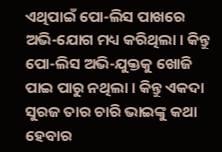ଏଥିପାଇଁ ପୋ-ଲିସ ପାଖରେ ଅଭି-ଯୋଗ ମଧ୍ୟ କରିଥିଲା । କିନ୍ତୁ ପୋ-ଲିସ ଅଭି-ଯୁକ୍ତକୁ ଖୋଜି ପାଇ ପାରୁ ନଥିଲା । କିନ୍ତୁ ଏକଦା ସୁରଜ ତାର ଚାରି ଭାଇଙ୍କୁ କଥା ହେବାର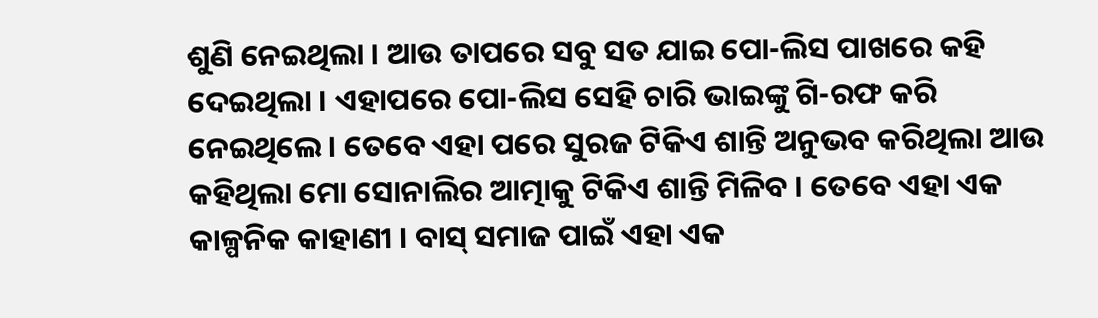ଶୁଣି ନେଇଥିଲା । ଆଉ ତାପରେ ସବୁ ସତ ଯାଇ ପୋ-ଲିସ ପାଖରେ କହି ଦେଇଥିଲା । ଏହାପରେ ପୋ-ଲିସ ସେହି ଚାରି ଭାଇଙ୍କୁ ଗି-ରଫ କରି ନେଇଥିଲେ । ତେବେ ଏହା ପରେ ସୁରଜ ଟିକିଏ ଶାନ୍ତି ଅନୁଭବ କରିଥିଲା ଆଉ କହିଥିଲା ମୋ ସୋନାଲିର ଆତ୍ମାକୁ ଟିକିଏ ଶାନ୍ତି ମିଳିବ । ତେବେ ଏହା ଏକ କାଳ୍ପନିକ କାହାଣୀ । ବାସ୍ ସମାଜ ପାଇଁ ଏହା ଏକ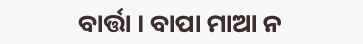ବାର୍ତ୍ତା । ବାପା ମାଆ ନ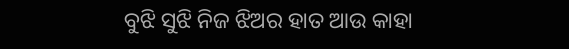ବୁଝି ସୁଝି ନିଜ ଝିଅର ହାତ ଆଉ କାହା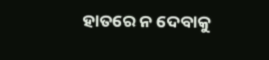ହାତରେ ନ ଦେବାକୁ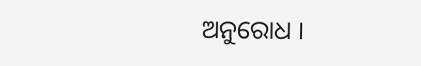ଅନୁରୋଧ ।